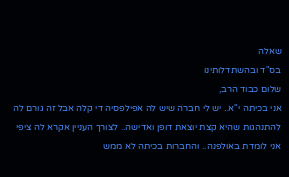שאלה
בס"ד ובהשתדלותינו
שלום כבוד הרב,
אני בכיתה י"א.. יש לי חברה שיש לה אפילפסיה די קלה אבל זה גורם לה להתנהגות שהיא קצת יוצאת דופן ואדישה.. לצורך העניין אקרא לה ציפי
אני לומדת באולפנה.. והחברות בכיתה לא ממש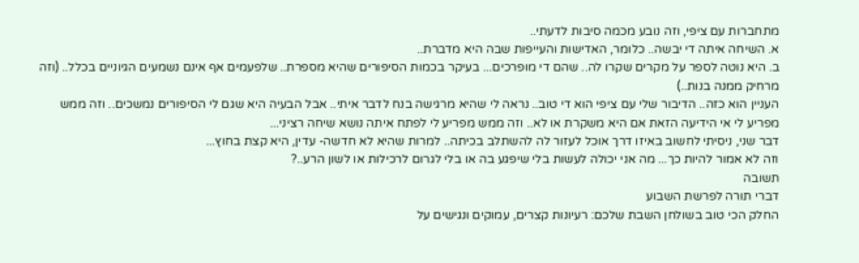מתחברות עם ציפי, וזה נובע מכמה סיבות לדעתי..
א. השיחה איתה די יבשה.. כלומר, האדישות והעייפות שבה היא מדברת..
ב. היא נוטה לספר על מקרים שקרו לה.. שהם די מופרכים... בעיקר בכמות הסיפורים שהיא מספרת.. שלפעמים אף אינם נשמעים הגיוניים בכלל.. (וזה מרחיק ממנה בנות..)
העניין הוא כזה.. הדיבור שלי עם ציפי הוא די טוב.. נראה לי שהיא מרגישה בנח לדבר איתי.. אבל הבעיה היא שגם לי הסיפורים נמשכים.. וזה ממש מפריע לי אי הידיעה הזאת אם היא משקרת או לא.. וזה ממש מפריע לי לפתח איתה נושא שיחה רציני...
דבר שני, ניסיתי לחשוב באיזו דרך אוכל לעזור לה להשתלב בכיתה.. למרות שהיא לא חדשה- עדין, היא קצת בחוץ...
וזה לא אמור להיות כך... מה אני יכולה לעשות בלי שיפגע בה או בלי לגרום לרכילות או לשון הרע..?
תשובה
דברי תורה לפרשת השבוע
החלק הכי טוב בשולחן השבת שלכם: רעיונות קצרים, עמוקים ונגישים על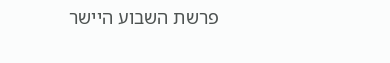פרשת השבוע היישר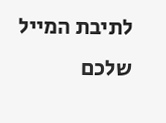לתיבת המייל שלכם